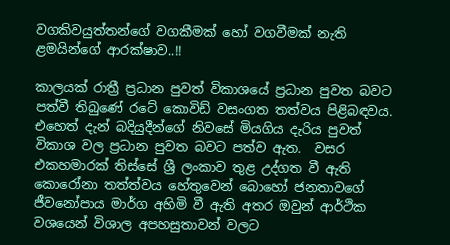වගකිවයුත්තන්ගේ වගකීමක් හෝ වගවීමක් නැති ළමයින්ගේ ආරක්ෂාව..!!

කාලයක් රාත්‍රී ප්‍රධාන පුවත් විකාශයේ ප්‍රධාන පුවත බවට පත්වී තිබුණේ රටේ කොවිඩ් වසංගත තත්වය පිළිබඳවය. එහෙත් දැන් බදියුදීන්ගේ නිවසේ මියගිය දැරිය පුවත් විකාශ වල ප්‍රධාන පුවත බවට පත්ව ඇත.  වසර එකහමාරක් තිස්සේ ශ්‍රී ලංකාව තුළ උද්ගත වී ඇති කොරෝනා තත්ත්වය හේතුවෙන් බොහෝ ජනතාවගේ ජීවනෝපාය මාර්ග අහිමි වී ඇති අතර ඔවුන් ආර්ථික වශයෙන් විශාල අපහසුතාවන් වලට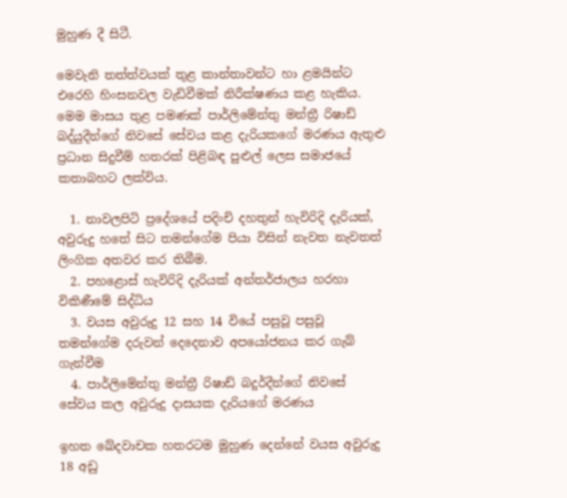මුහුණ දී සිටී.

මෙවැනි තත්ත්වයක් තුළ කාන්තාවන්ට හා ළමයින්ට එරෙහි හිංසනවල වැඩිවීමක් නිරීක්ෂණය කළ හැකිය. මෙම මාසය තුළ පමණක් පාර්ලිමේන්තු මන්ත්‍රී රිෂාඩ් බද්යුදීන්ගේ නිවසේ සේවය කළ දැරියකගේ මරණය ඇතුළු ප්‍රධාන සිදුවීම් හතරක් පිළිබඳ පුළුල් ලෙස සමාජයේ කතාබහට ලක්විය.

  1. නාවලපිටි ප්‍රදේශයේ පදිංචි දහතුන් හැවිරිදි දැරියක්, අවුරුදු හතේ සිට තමන්ගේම පියා විසින් නැවත නැවතත් ලිංගික අතවර කර තිබීම.
  2. පහළොස් හැවිරිදි දැරියක් අන්තර්ජාලය හරහා විකිණීමේ සිද්ධිය
  3. වයස අවුරුදු 12 සහ 14 වියේ පසුවූ පසුවූ තමන්ගේම දරුවන් දෙදෙනාව අපයෝජනය කර ගැබ් ගැන්වීම
  4. පාර්ලිමේන්තු මන්ත්‍රී රිෂාඩ් බදුර්දීන්ගේ නිවසේ සේවය කල අවුරුදු දාසයක දැරියගේ මරණය

ඉහත ඛේදවාචක හතරටම මුහුණ දෙන්නේ වයස අවුරුදු 18 අඩු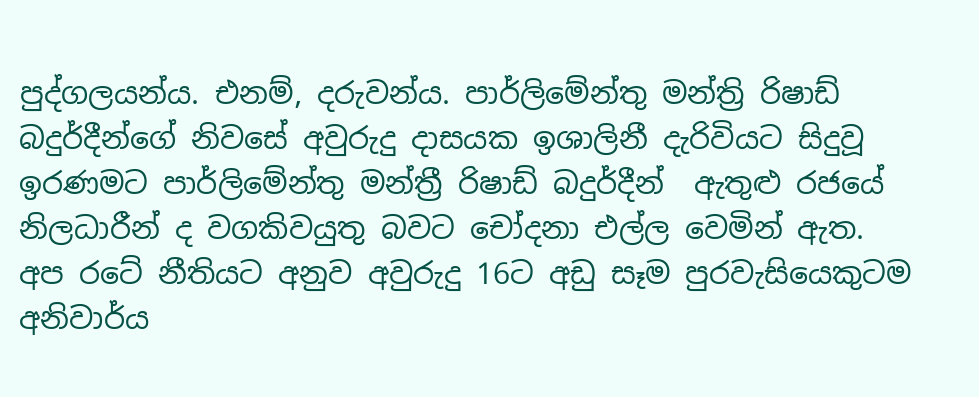පුද්ගලයන්ය. එනම්, දරුවන්ය. පාර්ලිමේන්තු මන්ත්‍රි රිෂාඩ් බදුර්දීන්ගේ නිවසේ අවුරුදු දාසයක ඉශාලිනී දැරිවියට සිදුවූ ඉරණමට පාර්ලිමේන්තු මන්ත්‍රී රිෂාඩ් බදුර්දීන්  ඇතුළු රජයේ නිලධාරීන් ද වගකිවයුතු බවට චෝදනා එල්ල වෙමින් ඇත. අප රටේ නීතියට අනුව අවුරුදු 16ට අඩු සෑම පුරවැසියෙකුටම අනිවාර්ය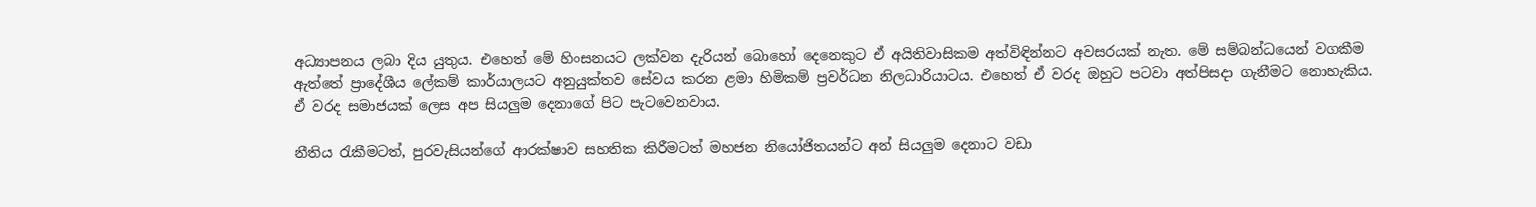අධ්‍යාපනය ලබා දිය යුතුය. එහෙත් මේ හිංසනයට ලක්වන දැරියන් බොහෝ දෙනෙකුට ඒ අයිතිවාසිකම අත්විඳින්නට අවසරයක් නැත. මේ සම්බන්ධයෙන් වගකීම ඇත්තේ ප්‍රාදේශීය ලේකම් කාර්යාලයට අනුයුක්තව සේවය කරන ළමා හිමිකම් ප්‍රවර්ධන නිලධාරියාටය. එහෙත් ඒ වරද ඔහුට පටවා අත්පිසදා ගැනීමට නොහැකිය. ඒ වරද සමාජයක් ලෙස අප සියලුම දෙනාගේ පිට පැටවෙනවාය.

නීතිය රැකීමටත්, පුරවැසියන්ගේ ආරක්ෂාව සහතික කිරීමටත් මහජන නියෝජිතයන්ට අන් සියලුම දෙනාට වඩා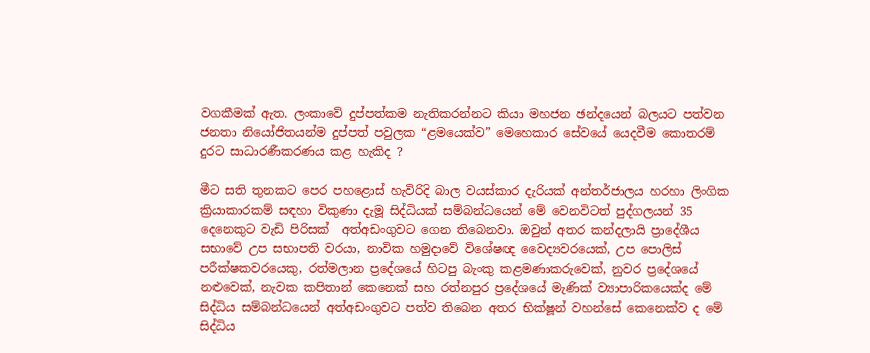වගකීමක් ඇත. ලංකාවේ දුප්පත්කම නැතිකරන්නට කියා මහජන ඡන්දයෙන් බලයට පත්වන ජනතා නියෝජිතයන්ම දුප්පත් පවුලක “ළමයෙක්ව” මෙහෙකාර සේවයේ යෙදවීම කොතරම් දුරට සාධාරණීකරණය කළ හැකිද ?

මීට සති තුනකට පෙර පහළොස් හැවිරිදි බාල වයස්කාර දැරියක් අන්තර්ජාලය හරහා ලිංගික ක්‍රියාකාරකම් සඳහා විකුණා දැමූ සිද්ධියක් සම්බන්ධයෙන් මේ වෙනවිටත් පුද්ගලයන් 35 දෙනෙකුට වැඩි පිරිසක්  අත්අඩංගුවට ගෙන තිබෙනවා. ඔවුන් අතර කන්දලායි ප්‍රාදේශීය සභාවේ උප සභාපති වරයා, නාවික හමුදාවේ විශේෂඥ වෛද්‍යවරයෙක්, උප පොලිස් පරීක්ෂකවරයෙකු, රත්මලාන ප්‍රදේශයේ හිටපු බැංකු කළමණාකරුවෙක්, නුවර ප්‍රදේශයේ නළුවෙක්, නැවක කපිතාන් කෙනෙක් සහ රත්නපුර ප්‍රදේශයේ මැණික් ව්‍යාපාරිකයෙක්ද මේ සිද්ධිය සම්බන්ධයෙන් අත්අඩංගුවට පත්ව තිබෙන අතර භික්ෂූන් වහන්සේ කෙනෙක්ව ද මේ සිද්ධිය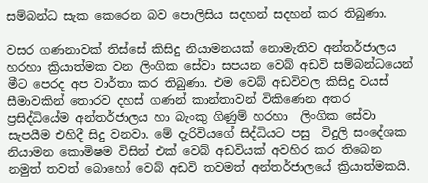සම්බන්ධ සැක කෙරෙන බව පොලිසිය සදහන් සදහන් කර තිබුණා.

වසර ගණනාවක් තිස්සේ කිසිදු නියාමනයක් නොමැතිව අන්තර්ජාලය හරහා ක්‍රියාත්මක වන ලිංගික සේවා සපයන වෙබ් අඩවි සම්බන්ධයෙන් මීට පෙරද අප වාර්තා කර තිබුණා. එම වෙබ් අඩවිවල කිසිදු වයස් සීමාවකින් තොරව දහස් ගණන් කාන්තාවන් විකිණෙන අතර ප්‍රසිද්ධියේම අන්තර්ජාලය හා බැංකු ගිණුම් හරහා  ලිංගික සේවා සැපයීම එහිදී සිදු වනවා. මේ දැරිවියගේ සිද්ධියට පසු  විදුලි සංදේශක නියාමන කොමිෂම විසින් එක් වෙබ් අඩවියක් අවහිර කර තිබෙන නමුත් තවත් බොහෝ වෙබ් අඩවි තවමත් අන්තර්ජාලයේ ක්‍රියාත්මකයි.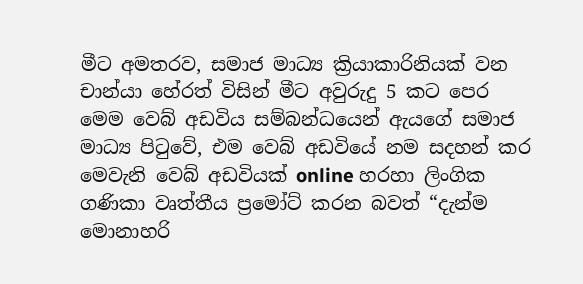මීට අමතරව, සමාජ මාධ්‍ය ක්‍රියාකාරිනියක් වන චාන්යා හේරත් විසින් මීට අවුරුදු 5 කට පෙර මෙම වෙබ් අඩවිය සම්බන්ධයෙන් ඇයගේ සමාජ මාධ්‍ය පිටුවේ, එම වෙබ් අඩවියේ නම සදහන් කර මෙවැනි වෙබ් අඩවියක් online හරහා ලිංගික ගණිකා වෘත්තීය ප්‍රමෝට් කරන බවත් “දැන්ම මොනාහරි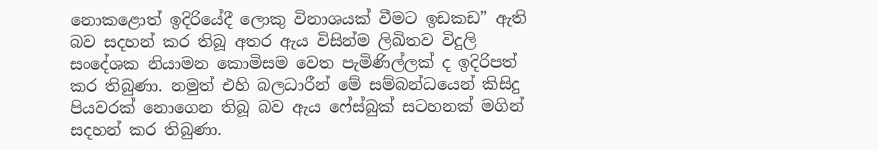නොකළොත් ඉදිරියේදී ලොකු විනාශයක් වීමට ඉඩකඩ” ඇති බව සදහන් කර තිබූ අතර ඇය විසින්ම ලිඛිතව විදුලි සංදේශක නියාමන කොමිසම වෙත පැමිණිල්ලක් ද ඉදිරිපත් කර තිබුණා. නමුත් එහි බලධාරීන් මේ සම්බන්ධයෙන් කිසිදු පියවරක් නොගෙන තිබූ බව ඇය ෆේස්බුක් සටහනක් මගින් සදහන් කර තිබුණා.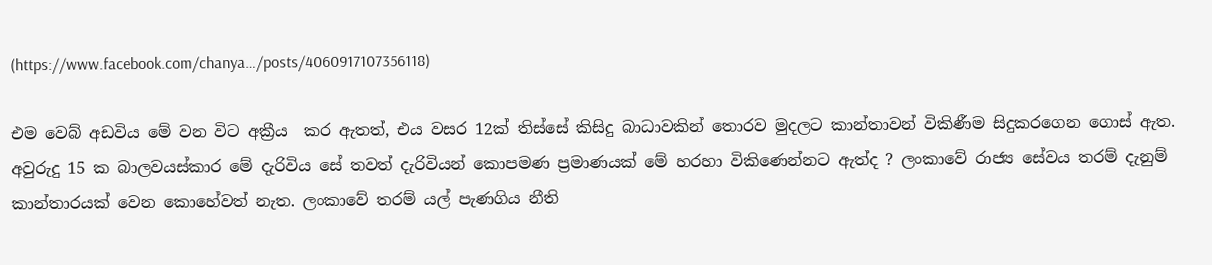(https://www.facebook.com/chanya…/posts/4060917107356118)

එම වෙබ් අඩවිය මේ වන විට අක්‍රීය  කර ඇතත්, එය වසර 12ක් තිස්සේ කිසිදු බාධාවකින් තොරව මුදලට කාන්තාවන් විකිණීම සිදුකරගෙන ගොස් ඇත. අවුරුදු 15 ක බාලවයස්කාර මේ දැරිවිය සේ තවත් දැරිවියන් කොපමණ ප්‍රමාණයක් මේ හරහා විකිණෙන්නට ඇත්ද ? ලංකාවේ රාජ්‍ය සේවය තරම් දැනුම් කාන්තාරයක් වෙන කොහේවත් නැත. ලංකාවේ තරම් යල් පැණගිය නීති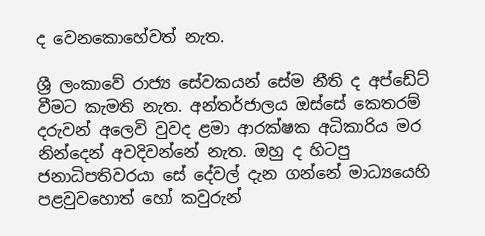ද වෙනකොහේවත් නැත.

ශ්‍රී ලංකාවේ රාජ්‍ය සේවකයන් සේම නීති ද අප්ඩේට් වීමට කැමති නැත. අන්තර්ජාලය ඔස්සේ කෙතරම් දරුවන් අලෙවි වුවද ළමා ආරක්ෂක අධිකාරිය මර නින්දෙන් අවදිවන්නේ නැත. ඔහු ද හිටපු ජනාධිපතිවරයා සේ දේවල් දැන ගන්නේ මාධ්‍යයෙහි පළවුවහොත් හෝ කවුරුන්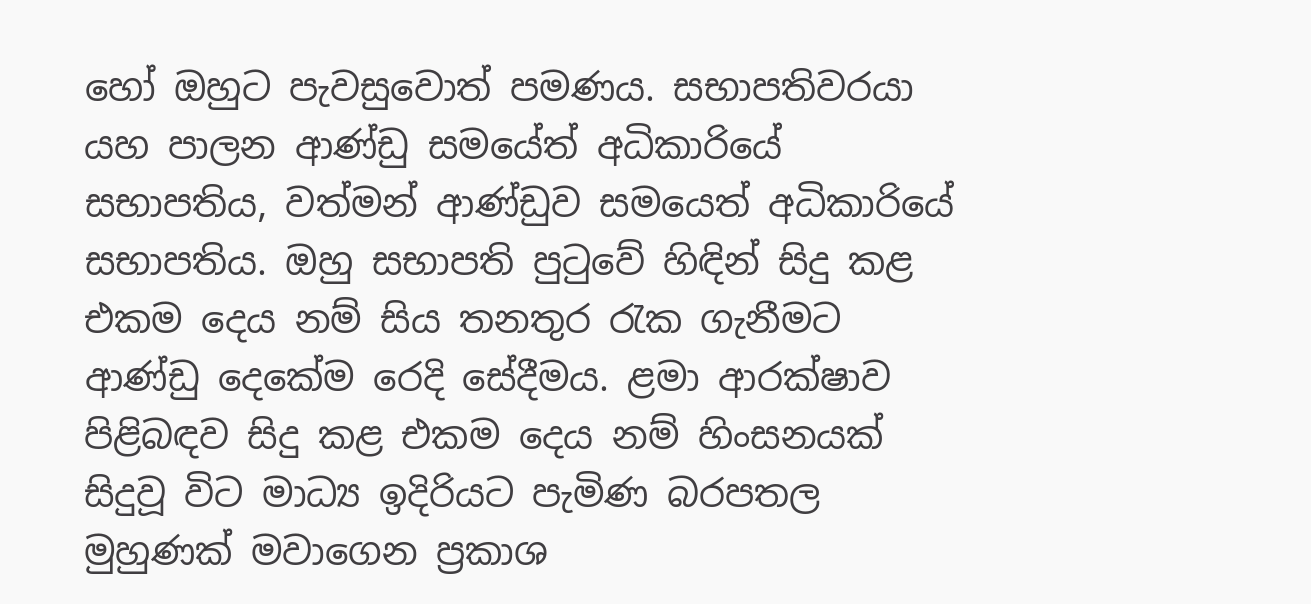හෝ ඔහුට පැවසුවොත් පමණය. සභාපතිවරයා යහ පාලන ආණ්ඩු සමයේත් අධිකාරියේ සභාපතිය, වත්මන් ආණ්ඩුව සමයෙත් අධිකාරියේ සභාපතිය. ඔහු සභාපති පුටුවේ හිඳින් සිදු කළ එකම දෙය නම් සිය තනතුර රැක ගැනීමට ආණ්ඩු දෙකේම රෙදි සේදීමය. ළමා ආරක්ෂාව පිළිබඳව සිදු කළ එකම දෙය නම් හිංසනයක් සිදුවූ විට මාධ්‍ය ඉදිරියට පැමිණ බරපතල මුහුණක් මවාගෙන ප්‍රකාශ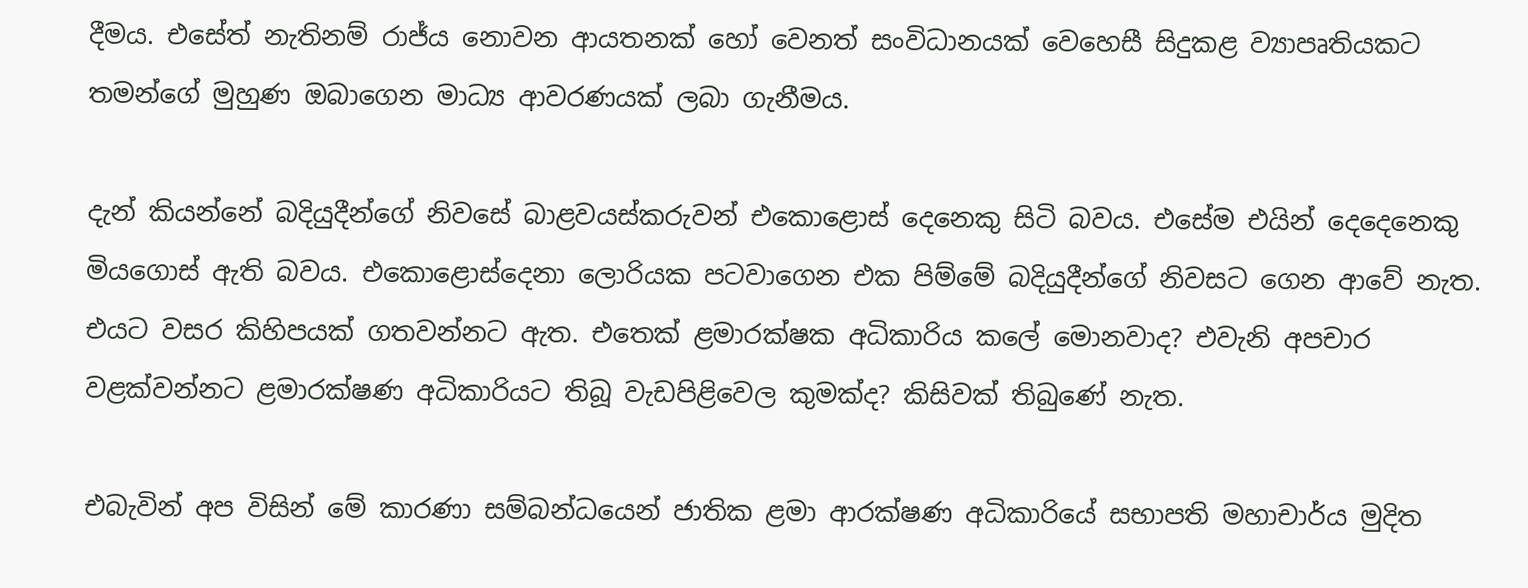දීමය. එසේත් නැතිනම් රාජ්ය නොවන ආයතනක් හෝ වෙනත් සංවිධානයක් වෙහෙසී සිදුකළ ව්‍යාපෘතියකට තමන්ගේ මුහුණ ඔබාගෙන මාධ්‍ය ආවරණයක් ලබා ගැනීමය.

දැන් කියන්නේ බදියුදීන්ගේ නිවසේ බාළවයස්කරුවන් එකොළොස් දෙනෙකු සිටි බවය. එසේම එයින් දෙදෙනෙකු මියගොස් ඇති බවය. එකොළොස්දෙනා ලොරියක පටවාගෙන එක පිම්මේ බදියුදීන්ගේ නිවසට ගෙන ආවේ නැත. එයට වසර කිහිපයක් ගතවන්නට ඇත. එතෙක් ළමාරක්ෂක අධිකාරිය කලේ මොනවාද? එවැනි අපචාර වළක්වන්නට ළමාරක්ෂණ අධිකාරියට තිබූ වැඩපිළිවෙල කුමක්ද? කිසිවක් තිබුණේ නැත.

එබැවින් අප විසින් මේ කාරණා සම්බන්ධයෙන් ජාතික ළමා ආරක්ෂණ අධිකාරියේ සභාපති මහාචාර්ය මුදිත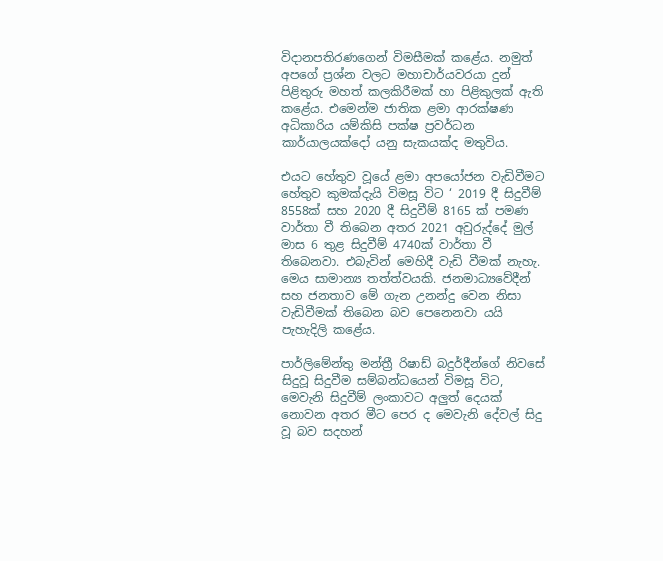විදානපතිරණගෙන් විමසීමක් කළේය. නමුත් අපගේ ප්‍රශ්න වලට මහාචාර්යවරයා දුන් පිළිතුරු මහත් කලකිරීමක් හා පිළිකුලක් ඇති කළේය. එමෙන්ම ජාතික ළමා ආරක්ෂණ අධිකාරිය යම්කිසි පක්ෂ ප්‍රවර්ධන කාර්යාලයක්දෝ යනු සැකයක්ද මතුවිය.

එයට හේතුව වූයේ ළමා අපයෝජන වැඩිවීමට හේතුව කුමක්දැයි විමසූ විට ‘ 2019 දී සිදුවීම් 8558ක් සහ 2020 දී සිදුවීම් 8165 ක් පමණ වාර්තා වී තිබෙන අතර 2021 අවුරුද්දේ මුල් මාස 6 තුළ සිදුවීම් 4740ක් වාර්තා වී තිබෙනවා. එබැවින් මෙහිදී වැඩි වීමක් නැහැ. මෙය සාමාන්‍ය තත්ත්වයකි. ජනමාධ්‍යවේදීන් සහ ජනතාව මේ ගැන උනන්දු වෙන නිසා වැඩිවීමක් තිබෙන බව පෙනෙනවා යයි පැහැදිලි කළේය.

පාර්ලිමේන්තු මන්ත්‍රී රිෂාඩ් බදුර්දීන්ගේ නිවසේ සිදුවූ සිදුවීම සම්බන්ධයෙන් විමසූ විට, මෙවැනි සිදුවීම් ලංකාවට අලුත් දෙයක් නොවන අතර මීට පෙර ද මෙවැනි දේවල් සිදු වූ බව සදහන්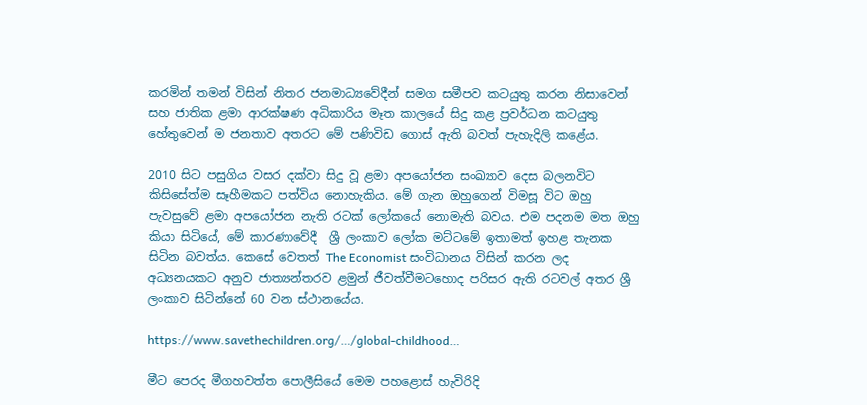කරමින් තමන් විසින් නිතර ජනමාධ්‍යවේදීන් සමග සමීපව කටයුතු කරන නිසාවෙන් සහ ජාතික ළමා ආරක්ෂණ අධිකාරිය මෑත කාලයේ සිදු කළ ප්‍රවර්ධන කටයුතු හේතුවෙන් ම ජනතාව අතරට මේ පණිවිඩ ගොස් ඇති බවත් පැහැදිලි කළේය.

2010 සිට පසුගිය වසර දක්වා සිදු වූ ළමා අපයෝජන සංඛ්‍යාව දෙස බලනවිට කිසිසේත්ම සෑහීමකට පත්විය නොහැකිය. මේ ගැන ඔහුගෙන් විමසූ විට ඔහු පැවසුවේ ළමා අපයෝජන නැති රටක් ලෝකයේ නොමැති බවය. එම පදනම මත ඔහු කියා සිටියේ, මේ කාරණාවේදී  ශ්‍රී ලංකාව ලෝක මට්ටමේ ඉතාමත් ඉහළ තැනක සිටින බවත්ය. කෙසේ වෙතත් The Economist සංවිධානය විසින් කරන ලද අධ්‍යනයකට අනුව ජාත්‍යන්තරව ළමුන් ජීවත්වීමටහොද පරිසර ඇති රටවල් අතර ශ්‍රී ලංකාව සිටින්නේ 60 වන ස්ථානයේය.

https://www.savethechildren.org/…/global-childhood…

මීට පෙරද මීගහවත්ත පොලීසියේ මෙම පහළොස් හැවිරිදි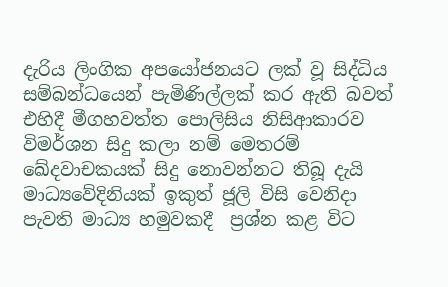දැරිය ලිංගික අපයෝජනයට ලක් වූ සිද්ධිය සම්බන්ධයෙන් පැමිණිල්ලක් කර ඇති බවත් එහිදී මීගහවත්ත පොලිසිය නිසිආකාරව විමර්ශන සිදු කලා නම් මෙතරම් ඛේදවාචකයක් සිදු නොවන්නට තිබූ දැයි මාධ්‍යවේදිනියක් ඉකුත් ජූලි විසි වෙනිදා පැවති මාධ්‍ය හමුවකදී  ප්‍රශ්න කළ විට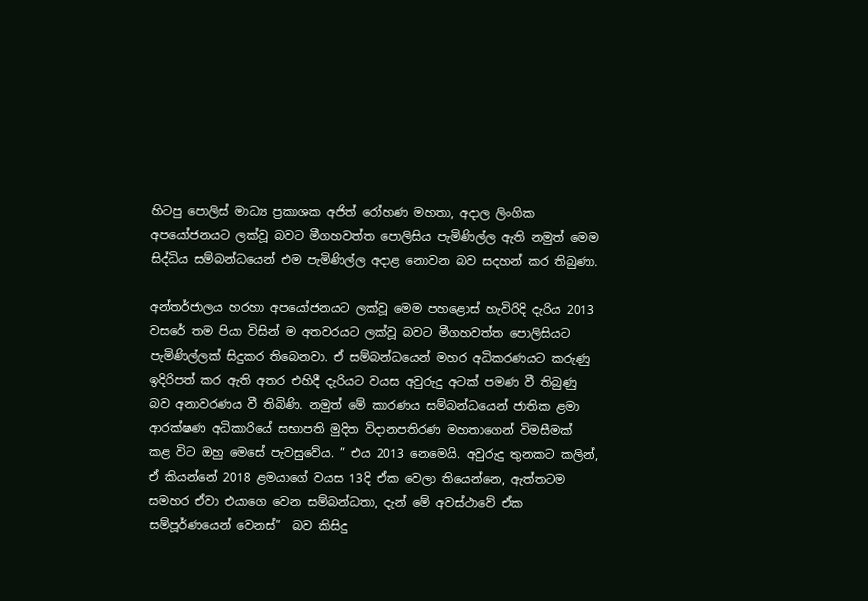හිටපු පොලිස් මාධ්‍ය ප්‍රකාශක අජිත් රෝහණ මහතා, අදාල ලිංගික අපයෝජනයට ලක්වූ බවට මීගහවත්ත පොලිසිය පැමිණිල්ල ඇති නමුත් මෙම සිද්ධිය සම්බන්ධයෙන් එම පැමිණිල්ල අදාළ නොවන බව සදහන් කර තිබුණා.

අන්තර්ජාලය හරහා අපයෝජනයට ලක්වූ මෙම පහළොස් හැවිරිදි දැරිය 2013 වසරේ තම පියා විසින් ම අතවරයට ලක්වූ බවට මීගහවත්ත පොලිසියට පැමිණිල්ලක් සිදුකර තිබෙනවා. ඒ සම්බන්ධයෙන් මහර අධිකරණයට කරුණු ඉදිරිපත් කර ඇති අතර එහිදී දැරියට වයස අවුරුදු අටක් පමණ වී තිබුණු බව අනාවරණය වී තිබිණි. නමුත් මේ කාරණය සම්බන්ධයෙන් ජාතික ළමා ආරක්ෂණ අධිකාරියේ සභාපති මුදිත විදානපතිරණ මහතාගෙන් විමසීමක් කළ විට ඔහු මෙසේ පැවසුවේය. ” එය 2013 නෙමෙයි. අවුරුදු තුනකට කලින්, ඒ කියන්නේ 2018 ළමයාගේ වයස 13දි ඒක වෙලා තියෙන්නෙ, ඇත්තටම සමහර ඒවා එයාගෙ වෙන සම්බන්ධතා, දැන් මේ අවස්ථාවේ ඒක සම්පූර්ණයෙන් වෙනස්”  බව කිසිදු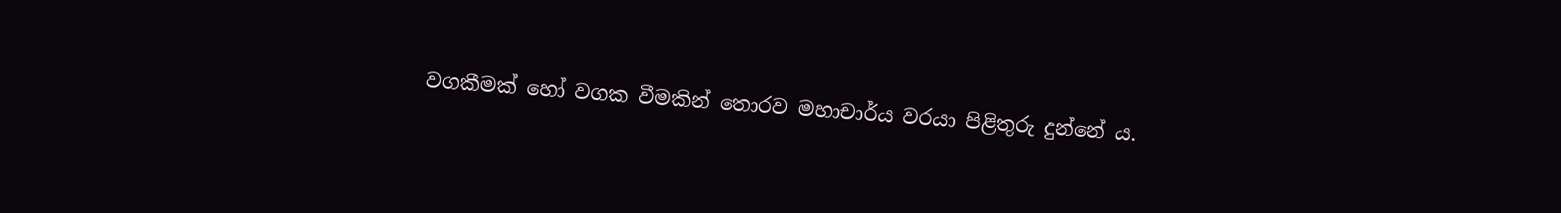වගකීමක් හෝ වගක වීමකින් තොරව මහාචාර්ය වරයා පිළිතුරු දුන්නේ ය.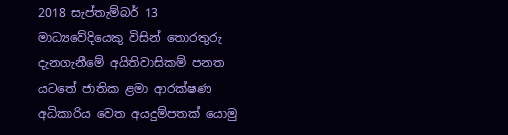2018 සැප්තැම්බර් 13 මාධ්‍යවේදියෙකු විසින් තොරතුරු දැනගැනීමේ අයිතිවාසිකම් පනත යටතේ ජාතික ළමා ආරක්ෂණ අධිකාරිය වෙත අයදුම්පතක් යොමු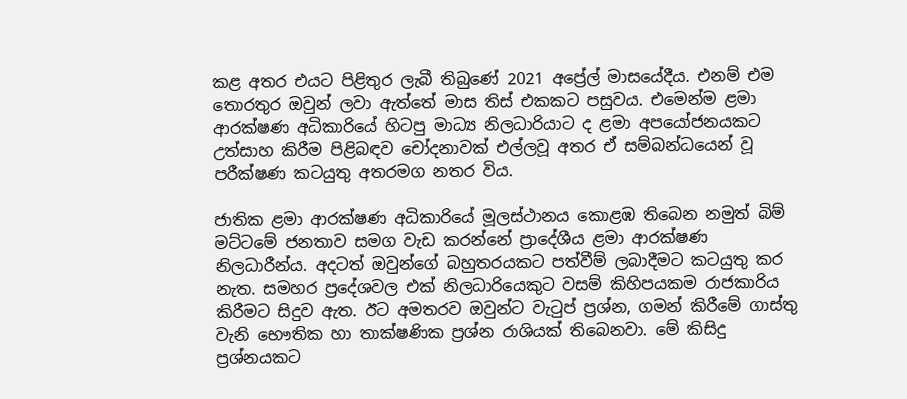කළ අතර එයට පිළිතුර ලැබී තිබුණේ 2021 අප්‍රේල් මාසයේදීය. එනම් එම තොරතුර ඔවුන් ලවා ඇත්තේ මාස තිස් එකකට පසුවය. එමෙන්ම ළමා ආරක්ෂණ අධිකාරියේ හිටපු මාධ්‍ය නිලධාරියාට ද ළමා අපයෝජනයකට උත්සාහ කිරීම පිළිබඳව චෝදනාවක් එල්ලවූ අතර ඒ සම්බන්ධයෙන් වූ පරීක්ෂණ කටයුතු අතරමග නතර විය.

ජාතික ළමා ආරක්ෂණ අධිකාරියේ මූලස්ථානය කොළඹ තිබෙන නමුත් බිම් මට්ටමේ ජනතාව සමග වැඩ කරන්නේ ප්‍රාදේශීය ළමා ආරක්ෂණ නිලධාරීන්ය. අදටත් ඔවුන්ගේ බහුතරයකට පත්වීම් ලබාදීමට කටයුතු කර නැත. සමහර ප්‍රදේශවල එක් නිලධාරියෙකුට වසම් කිහිපයකම රාජකාරිය කිරීමට සිදුව ඇත. ඊට අමතරව ඔවුන්ට වැටුප් ප්‍රශ්න, ගමන් කිරීමේ ගාස්තු වැනි භෞතික හා තාක්ෂණික ප්‍රශ්න රාශියක් තිබෙනවා. මේ කිසිදු ප්‍රශ්නයකට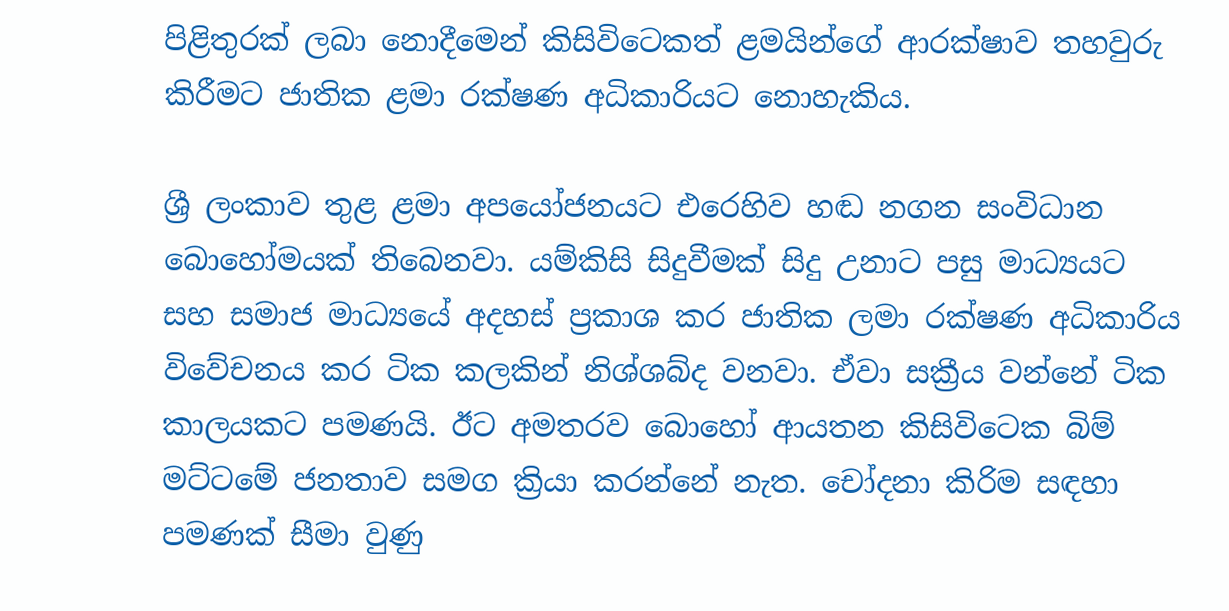පිළිතුරක් ලබා නොදීමෙන් කිසිවිටෙකත් ළමයින්ගේ ආරක්ෂාව තහවුරු කිරීමට ජාතික ළමා රක්ෂණ අධිකාරියට නොහැකිය.

ශ්‍රී ලංකාව තුළ ළමා අපයෝජනයට එරෙහිව හඬ නගන සංවිධාන බොහෝමයක් තිබෙනවා. යම්කිසි සිදුවීමක් සිදු උනාට පසු මාධ්‍යයට සහ සමාජ මාධ්‍යයේ අදහස් ප්‍රකාශ කර ජාතික ලමා රක්ෂණ අධිකාරිය විවේචනය කර ටික කලකින් නිශ්ශබ්ද වනවා. ඒවා සක්‍රීය වන්නේ ටික කාලයකට පමණයි. ඊට අමතරව බොහෝ ආයතන කිසිවිටෙක බිම් මට්ටමේ ජනතාව සමග ක්‍රියා කරන්නේ නැත. චෝදනා කිරිම සඳහා පමණක් සීමා වුණු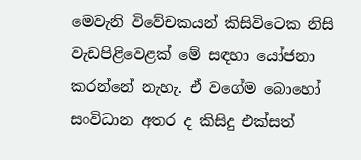මෙවැනි විවේචකයන් කිසිවිටෙක නිසි වැඩපිළිවෙළක් මේ සඳහා යෝජනා කරන්නේ නැහැ. ඒ වගේම බොහෝ සංවිධාන අතර ද කිසිදු එක්සත්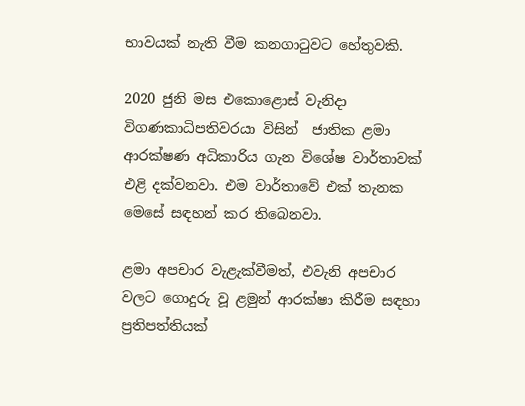භාවයක් නැති වීම කනගාටුවට හේතුවකි.

2020 ජුනි මස එකොළොස් වැනිදා විගණකාධිපතිවරයා විසින්  ජාතික ළමා ආරක්ෂණ අධිකාරිය ගැන විශේෂ වාර්තාවක් එළි දක්වනවා. එම වාර්තාවේ එක් තැනක මෙසේ සඳහන් කර තිබෙනවා.

ළමා අපචාර වැළැක්වීමත්, එවැනි අපචාර වලට ගොදුරු වූ ළමුන් ආරක්ෂා කිරීම සඳහා ප්‍රතිපත්තියක්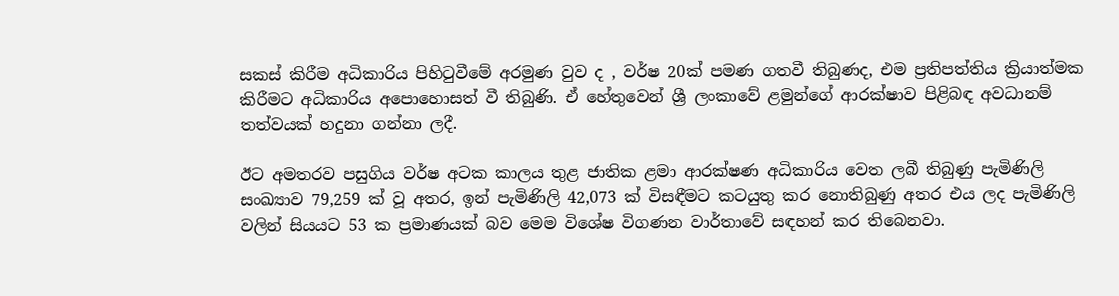සකස් කිරීම අධිකාරිය පිහිටුවීමේ අරමුණ වුව ද , වර්ෂ 20ක් පමණ ගතවී තිබුණද, එම ප්‍රතිපත්තිය ක්‍රියාත්මක කිරීමට අධිකාරිය අපොහොසත් වී තිබුණි. ඒ හේතුවෙන් ශ්‍රී ලංකාවේ ළමුන්ගේ ආරක්ෂාව පිළිබඳ අවධානම් තත්වයක් හදුනා ගන්නා ලදී.

ඊට අමතරව පසුගිය වර්ෂ අටක කාලය තුළ ජාතික ළමා ආරක්ෂණ අධිකාරිය වෙත ලබී තිබුණු පැමිණිලි සංඛ්‍යාව 79,259 ක් වූ අතර, ඉන් පැමිණිලි 42,073 ක් විසඳීමට කටයුතු කර නොතිබුණු අතර එය ලද පැමිණිලි වලින් සියයට 53 ක ප්‍රමාණයක් බව මෙම විශේෂ විගණන වාර්තාවේ සඳහන් කර තිබෙනවා.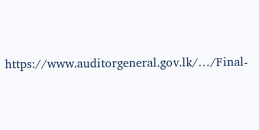https://www.auditorgeneral.gov.lk/…/Final-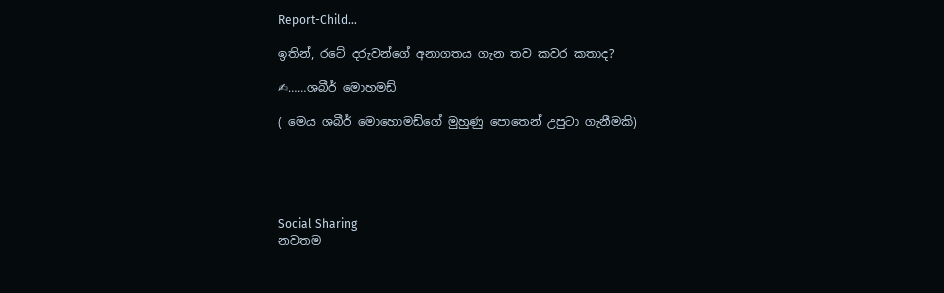Report-Child…

ඉතින්, රටේ දරුවන්ගේ අනාගතය ගැන තව කවර කතාද?

✍……ශබීර් මොහමඩ්

( මෙය ශබීර් මොහොමඩ්ගේ මුහුණු පොතෙන් උපුටා ගැනීමකි)





Social Sharing
නවතම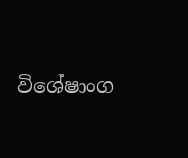විශේෂාංග